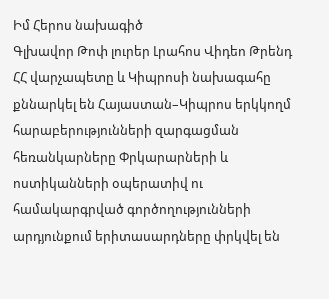Իմ Հերոս նախագիծ
Գլխավոր Թոփ լուրեր Լրահոս Վիդեո Թրենդ
ՀՀ վարչապետը և Կիպրոսի նախագահը քննարկել են Հայաստան–Կիպրոս երկկողմ հարաբերությունների զարգացման հեռանկարները Փրկարարների և ոստիկանների օպերատիվ ու համակարգրված գործողությունների արդյունքում երիտասարդները փրկվել են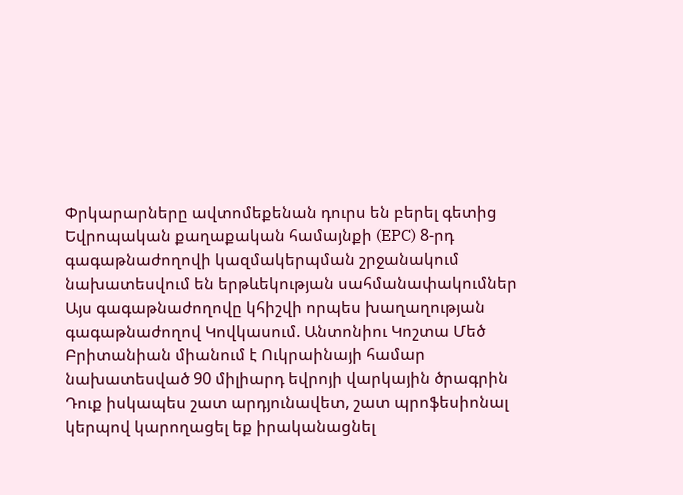Փրկարարները ավտոմեքենան դուրս են բերել գետից Եվրոպական քաղաքական համայնքի (EPC) 8-րդ գագաթնաժողովի կազմակերպման շրջանակում նախատեսվում են երթևեկության սահմանափակումներ Այս գագաթնաժողովը կհիշվի որպես խաղաղության գագաթնաժողով Կովկասում. Անտոնիու Կոշտա Մեծ Բրիտանիան միանում է Ուկրաինայի համար նախատեսված 90 միլիարդ եվրոյի վարկային ծրագրին Դուք իսկապես շատ արդյունավետ, շատ պրոֆեսիոնալ կերպով կարողացել եք իրականացնել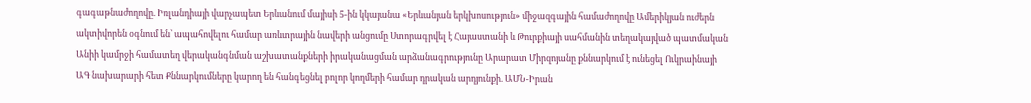գագաթնաժողովը. Իռլանդիայի վարչապետ Երևանում մայիսի 5-ին կկայանա «Երևանյան երկխոսություն» միջազգային համաժողովը Ամերիկյան ուժերն ակտիվորեն օգնում են՝ ապահովելու համար առևտրային նավերի անցումը Ստորագրվել է Հայաստանի և Թուրքիայի սահմանին տեղակայված պատմական Անիի կամրջի համատեղ վերականգնման աշխատանքների իրականացման արձանագրությունը Արարատ Միրզոյանը քննարկում է ունեցել Ուկրաինայի ԱԳ նախարարի հետ Քննարկումները կարող են հանգեցնել բոլոր կողմերի համար դրական արդյունքի. ԱՄՆ-Իրան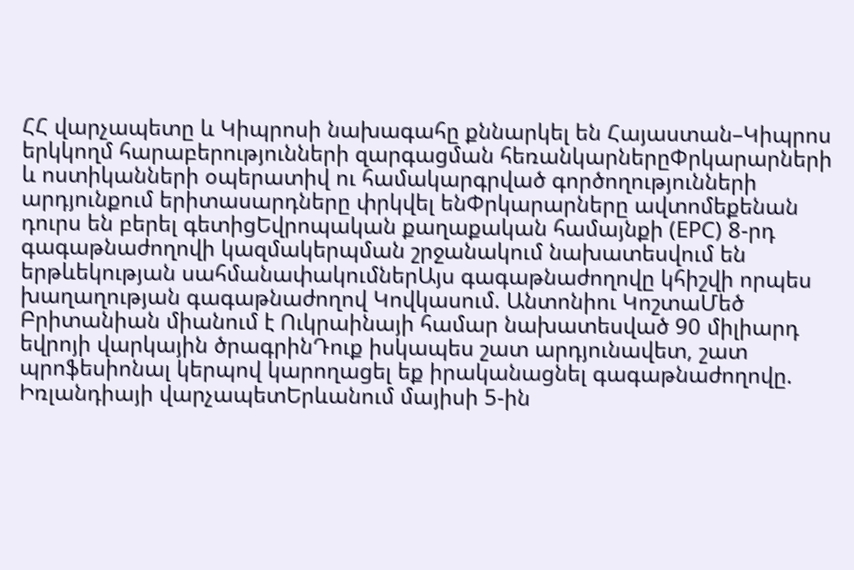ՀՀ վարչապետը և Կիպրոսի նախագահը քննարկել են Հայաստան–Կիպրոս երկկողմ հարաբերությունների զարգացման հեռանկարներըՓրկարարների և ոստիկանների օպերատիվ ու համակարգրված գործողությունների արդյունքում երիտասարդները փրկվել ենՓրկարարները ավտոմեքենան դուրս են բերել գետիցԵվրոպական քաղաքական համայնքի (EPC) 8-րդ գագաթնաժողովի կազմակերպման շրջանակում նախատեսվում են երթևեկության սահմանափակումներԱյս գագաթնաժողովը կհիշվի որպես խաղաղության գագաթնաժողով Կովկասում. Անտոնիու ԿոշտաՄեծ Բրիտանիան միանում է Ուկրաինայի համար նախատեսված 90 միլիարդ եվրոյի վարկային ծրագրինԴուք իսկապես շատ արդյունավետ, շատ պրոֆեսիոնալ կերպով կարողացել եք իրականացնել գագաթնաժողովը. Իռլանդիայի վարչապետԵրևանում մայիսի 5-ին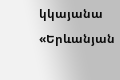կկայանա «Երևանյան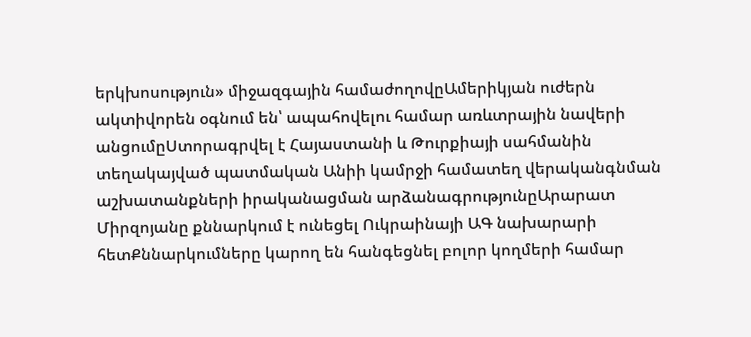երկխոսություն» միջազգային համաժողովըԱմերիկյան ուժերն ակտիվորեն օգնում են՝ ապահովելու համար առևտրային նավերի անցումըՍտորագրվել է Հայաստանի և Թուրքիայի սահմանին տեղակայված պատմական Անիի կամրջի համատեղ վերականգնման աշխատանքների իրականացման արձանագրությունըԱրարատ Միրզոյանը քննարկում է ունեցել Ուկրաինայի ԱԳ նախարարի հետՔննարկումները կարող են հանգեցնել բոլոր կողմերի համար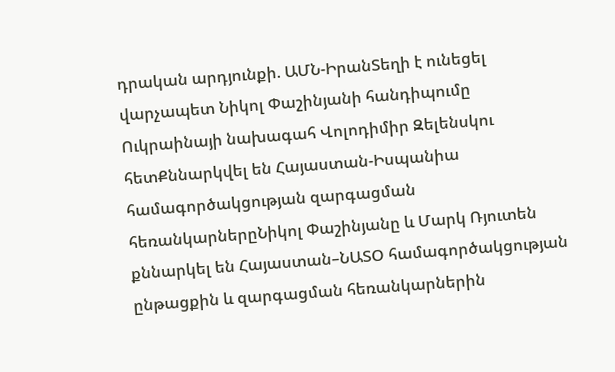դրական արդյունքի. ԱՄՆ-ԻրանՏեղի է ունեցել վարչապետ Նիկոլ Փաշինյանի հանդիպումը Ուկրաինայի նախագահ Վոլոդիմիր Զելենսկու հետՔննարկվել են Հայաստան-Իսպանիա համագործակցության զարգացման հեռանկարներըՆիկոլ Փաշինյանը և Մարկ Ռյուտեն քննարկել են Հայաստան–ՆԱՏՕ համագործակցության ընթացքին և զարգացման հեռանկարներին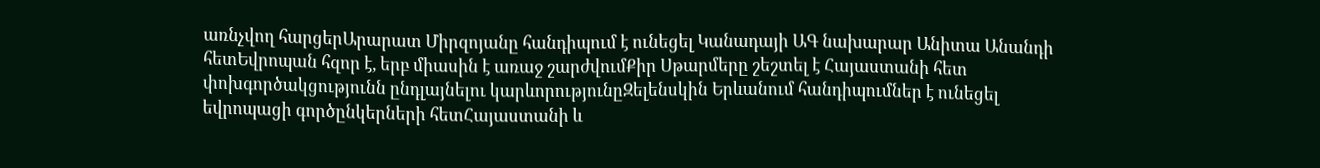առնչվող հարցերԱրարատ Միրզոյանը հանդիպում է ունեցել Կանադայի ԱԳ նախարար Անիտա Անանդի հետԵվրոպան հզոր է, երբ միասին է առաջ շարժվումՔիր Սթարմերը շեշտել է Հայաստանի հետ փոխգործակցությունն ընդլայնելու կարևորությունըԶելենսկին Երևանում հանդիպումներ է ունեցել եվրոպացի գործընկերների հետՀայաստանի և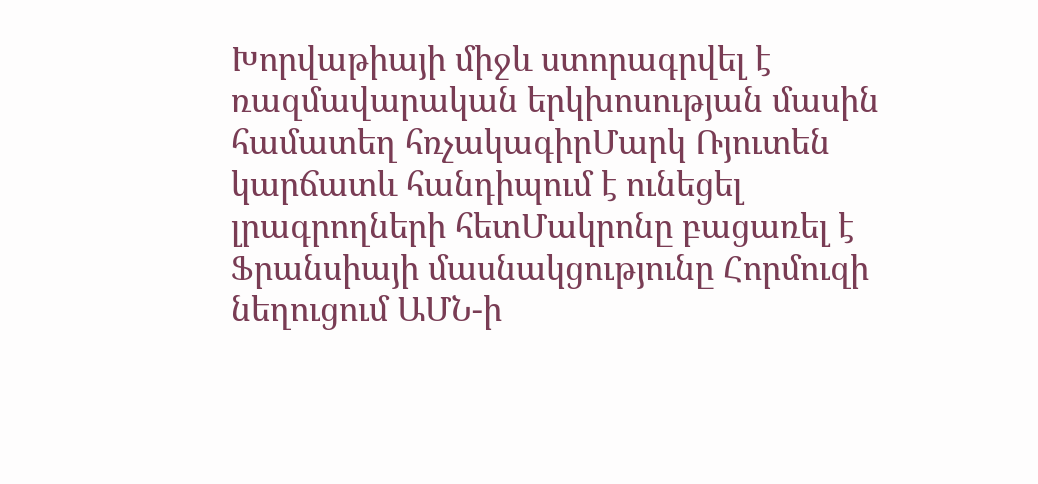Խորվաթիայի միջև ստորագրվել է ռազմավարական երկխոսության մասին համատեղ հռչակագիրՄարկ Ռյուտեն կարճատև հանդիպում է ունեցել լրագրողների հետՄակրոնը բացառել է Ֆրանսիայի մասնակցությունը Հորմուզի նեղուցում ԱՄՆ-ի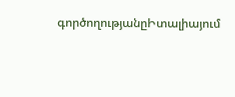գործողությանըԻտալիայում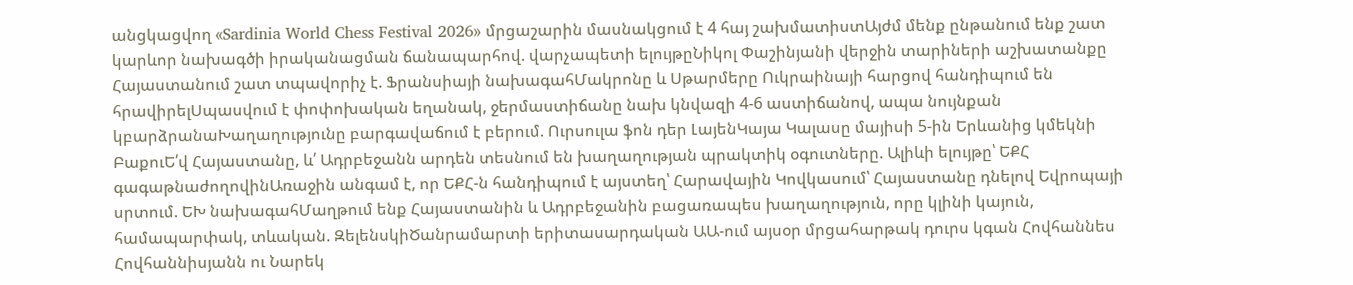անցկացվող «Sardinia World Chess Festival 2026» մրցաշարին մասնակցում է 4 հայ շախմատիստԱյժմ մենք ընթանում ենք շատ կարևոր նախագծի իրականացման ճանապարհով. վարչապետի ելույթըՆիկոլ Փաշինյանի վերջին տարիների աշխատանքը Հայաստանում շատ տպավորիչ է. Ֆրանսիայի նախագահՄակրոնը և Սթարմերը Ուկրաինայի հարցով հանդիպում են հրավիրելՍպասվում է փոփոխական եղանակ, ջերմաստիճանը նախ կնվազի 4-6 աստիճանով, ապա նույնքան կբարձրանաԽաղաղությունը բարգավաճում է բերում. Ուրսուլա ֆոն դեր ԼայենԿայա Կալասը մայիսի 5-ին Երևանից կմեկնի ԲաքուԵ՛վ Հայաստանը, և՛ Ադրբեջանն արդեն տեսնում են խաղաղության պրակտիկ օգուտները. Ալիևի ելույթը՝ ԵՔՀ գագաթնաժողովինԱռաջին անգամ է, որ ԵՔՀ-ն հանդիպում է այստեղ՝ Հարավային Կովկասում՝ Հայաստանը դնելով Եվրոպայի սրտում. ԵԽ նախագահՄաղթում ենք Հայաստանին և Ադրբեջանին բացառապես խաղաղություն, որը կլինի կայուն, համապարփակ, տևական. ԶելենսկիԾանրամարտի երիտասարդական ԱԱ-ում այսօր մրցահարթակ դուրս կգան Հովհաննես Հովհաննիսյանն ու Նարեկ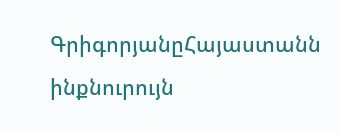ԳրիգորյանըՀայաստանն ինքնուրույն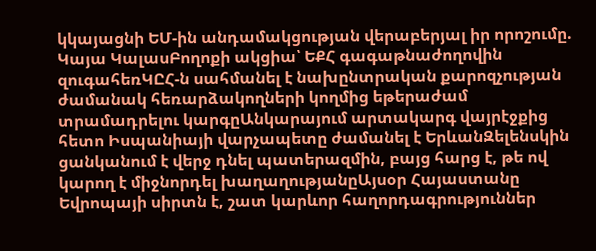կկայացնի ԵՄ-ին անդամակցության վերաբերյալ իր որոշումը. Կայա ԿալասԲողոքի ակցիա՝ ԵՔՀ գագաթնաժողովին զուգահեռԿԸՀ-ն սահմանել է նախընտրական քարոզչության ժամանակ հեռարձակողների կողմից եթերաժամ տրամադրելու կարգըԱնկարայում արտակարգ վայրէջքից հետո Իսպանիայի վարչապետը ժամանել է ԵրևանԶելենսկին ցանկանում է վերջ դնել պատերազմին, բայց հարց է, թե ով կարող է միջնորդել խաղաղությանըԱյսօր Հայաստանը Եվրոպայի սիրտն է, շատ կարևոր հաղորդագրություններ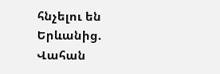հնչելու են Երևանից. Վահան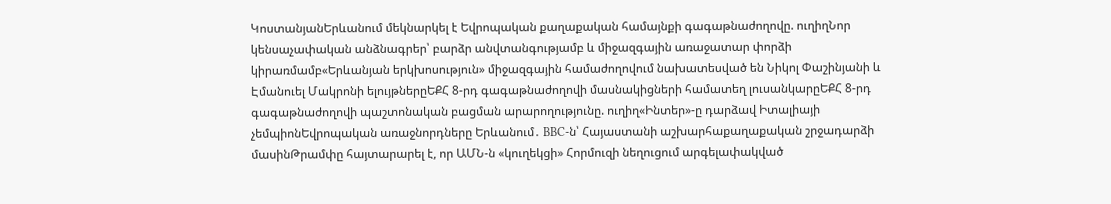ԿոստանյանԵրևանում մեկնարկել է Եվրոպական քաղաքական համայնքի գագաթնաժողովը. ուղիղՆոր կենսաչափական անձնագրեր՝ բարձր անվտանգությամբ և միջազգային առաջատար փորձի կիրառմամբ«Երևանյան երկխոսություն» միջազգային համաժողովում նախատեսված են Նիկոլ Փաշինյանի և Էմանուել Մակրոնի ելույթներըԵՔՀ 8-րդ գագաթնաժողովի մասնակիցների համատեղ լուսանկարըԵՔՀ 8-րդ գագաթնաժողովի պաշտոնական բացման արարողությունը. ուղիղ«Ինտեր»-ը դարձավ Իտալիայի չեմպիոնԵվրոպական առաջնորդները Երևանում․ BBC-ն՝ Հայաստանի աշխարհաքաղաքական շրջադարձի մասինԹրամփը հայտարարել է, որ ԱՄՆ-ն «կուղեկցի» Հորմուզի նեղուցում արգելափակված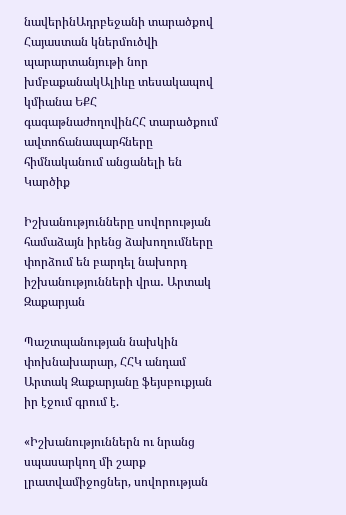նավերինԱդրբեջանի տարածքով Հայաստան կներմուծվի պարարտանյութի նոր խմբաքանակԱլիևը տեսակապով կմիանա ԵՔՀ գագաթնաժողովինՀՀ տարածքում ավտոճանապարհները հիմնականում անցանելի են
Կարծիք

Իշխանությունները սովորության համաձայն իրենց ձախողումները փորձում են բարդել նախորդ իշխանությունների վրա․ Արտակ Զաքարյան

Պաշտպանության նախկին փոխնախարար, ՀՀԿ անդամ Արտակ Զաքարյանը ֆեյսբուքյան իր էջում գրում է.

«Իշխանություններն ու նրանց սպասարկող մի շարք լրատվամիջոցներ, սովորության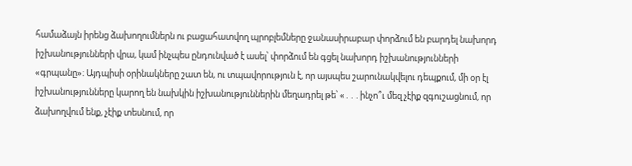համաձայն իրենց ձախողումներն ու բացահատվող պրոբլեմները ջանասիրաբար փորձում են բարդել նախորդ իշխանությունների վրա, կամ ինչպես ընդունված է ասել՝ փորձում են գցել նախորդ իշխանությունների «գրպանը»։ Այդպիսի օրինակները շատ են, ու տպավորություն է, որ այսպես շարունակվելու դեպքում, մի օր էլ իշխանությունները կարող են նախկին իշխանություններին մեղադրել թե՝ «․․․ինչո՞ւ մեզ չէիք զգուշացնում, որ ձախողվում ենք, չէիք տեսնում, որ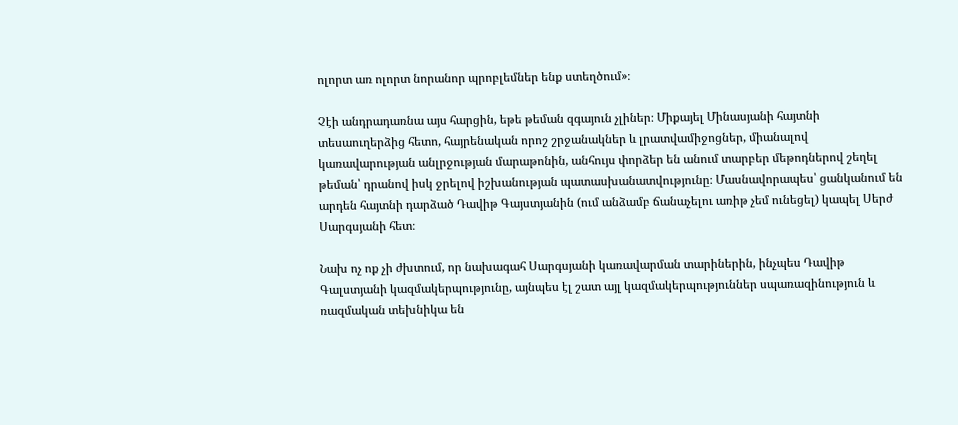ոլորտ առ ոլորտ նորանոր պրոբլեմներ ենք ստեղծում»։

Չէի անդրադառնա այս հարցին, եթե թեման զգայուն չլիներ։ Միքայել Մինասյանի հայտնի տեսաուղերձից հետո, հայրենական որոշ շրջանակներ և լրատվամիջոցներ, միանալով կառավարության անլրջության մարաթոնին, անհույս փորձեր են անում տարբեր մեթոդներով շեղել թեման՝ դրանով իսկ ջրելով իշխանության պատասխանատվությունը։ Մասնավորապես՝ ցանկանում են արդեն հայտնի դարձած Դավիթ Գայստյանին (ում անձամբ ճանաչելու առիթ չեմ ունեցել) կապել Սերժ Սարգսյանի հետ։

Նախ ոչ ոք չի ժխտում, որ նախագահ Սարգսյանի կառավարման տարիներին, ինչպես Դավիթ Գալստյանի կազմակերպությունը, այնպես էլ շատ այլ կազմակերպություններ սպառազինություն և ռազմական տեխնիկա են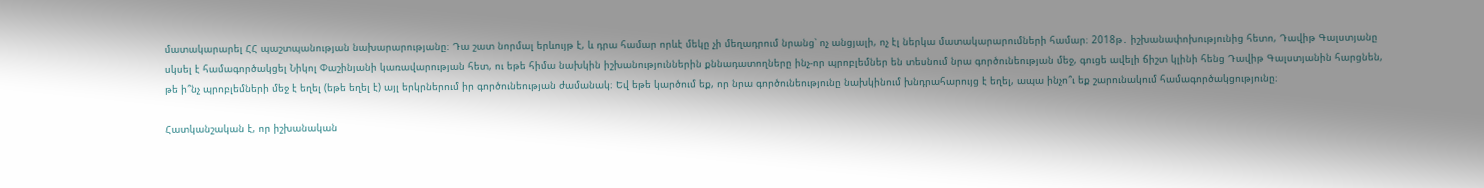մատակարարել ՀՀ պաշտպանության նախարարությանը։ Դա շատ նորմալ երևույթ է, և դրա համար որևէ մեկը չի մեղադրում նրանց՝ ոչ անցյալի, ոչ էլ ներկա մատակարարումների համար։ 2018թ․ իշխանափոխությունից հետո, Դավիթ Գալստյանը սկսել է համագործակցել Նիկոլ Փաշինյանի կառավարության հետ, ու եթե հիմա նախկին իշխանություններին քննադատողները ինչ-որ պրոբլեմներ են տեսնում նրա գործունեության մեջ, գուցե ավելի ճիշտ կլինի հենց Դավիթ Գալստյանին հարցնեն, թե ի՞նչ պրոբլեմների մեջ է եղել (եթե եղել է) այլ երկրներում իր գործունեության ժամանակ։ Եվ եթե կարծում եք, որ նրա գործունեությունը նախկինում խնդրահարույց է եղել, ապա ինչո՞ւ եք շարունակում համագործակցությունը։

Հատկանշական է, որ իշխանական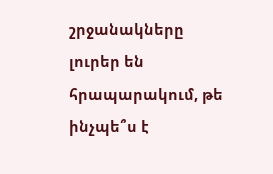շրջանակները լուրեր են հրապարակում, թե ինչպե՞ս է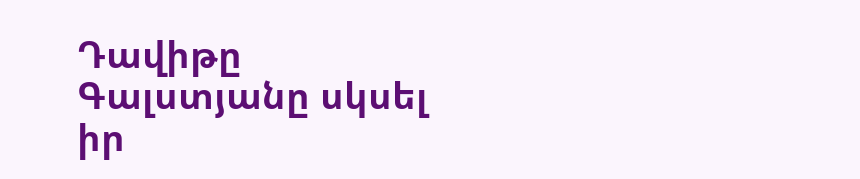Դավիթը Գալստյանը սկսել իր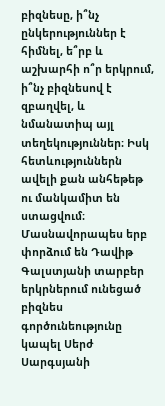բիզնեսը, ի՞նչ ընկերություններ է հիմնել, ե՞րբ և աշխարհի ո՞ր երկրում, ի՞նչ բիզնեսով է զբաղվել, և նմանատիպ այլ տեղեկություններ։ Իսկ հետևություններն ավելի քան անհեթեթ ու մանկամիտ են ստացվում։ Մասնավորապես երբ փորձում են Դավիթ Գալստյանի տարբեր երկրներում ունեցած բիզնես գործունեությունը կապել Սերժ Սարգսյանի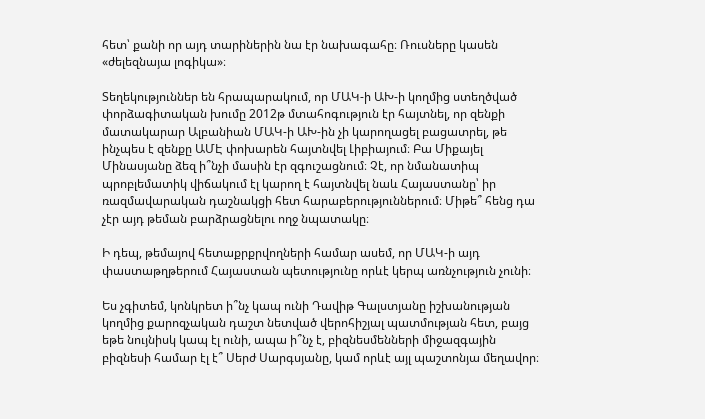հետ՝ քանի որ այդ տարիներին նա էր նախագահը։ Ռուսները կասեն «ժելեզնայա լոգիկա»։

Տեղեկություններ են հրապարակում, որ ՄԱԿ-ի ԱԽ-ի կողմից ստեղծված փորձագիտական խումը 2012թ մտահոգություն էր հայտնել, որ զենքի մատակարար Ալբանիան ՄԱԿ-ի ԱԽ-ին չի կարողացել բացատրել, թե ինչպես է զենքը ԱՄԷ փոխարեն հայտնվել Լիբիայում։ Բա Միքայել Մինասյանը ձեզ ի՞նչի մասին էր զգուշացնում։ Չէ, որ նմանատիպ պրոբլեմատիկ վիճակում էլ կարող է հայտնվել նաև Հայաստանը՝ իր ռազմավարական դաշնակցի հետ հարաբերություններում։ Միթե՞ հենց դա չէր այդ թեման բարձրացնելու ողջ նպատակը։

Ի դեպ, թեմայով հետաքրքրվողների համար ասեմ, որ ՄԱԿ-ի այդ փաստաթղթերում Հայաստան պետությունը որևէ կերպ առնչություն չունի։

Ես չգիտեմ, կոնկրետ ի՞նչ կապ ունի Դավիթ Գալստյանը իշխանության կողմից քարոզչական դաշտ նետված վերոհիշյալ պատմության հետ, բայց եթե նույնիսկ կապ էլ ունի, ապա ի՞նչ է, բիզնեսմենների միջազգային բիզնեսի համար էլ է՞ Սերժ Սարգսյանը, կամ որևէ այլ պաշտոնյա մեղավոր։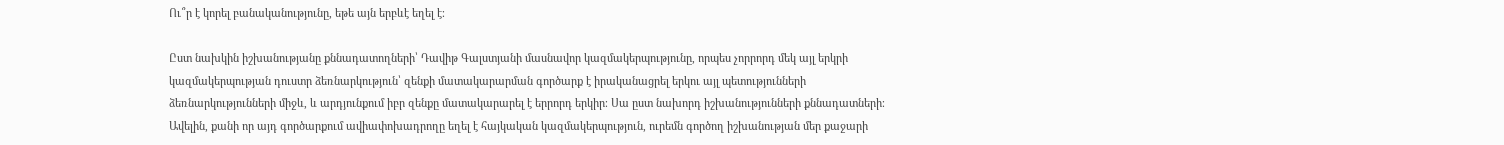Ու՞ր է կորել բանականությունը, եթե այն երբևէ եղել է։

Ըստ նախկին իշխանությանը քննադատողների՝ Դավիթ Գալստյանի մասնավոր կազմակերպությունը, որպես չորրորդ մեկ այլ երկրի կազմակերպության դուստր ձեռնարկություն՝ զենքի մատակարարման գործարք է իրականացրել երկու այլ պետությունների ձեռնարկությունների միջև, և արդյունքում իբր զենքը մատակարարել է երրորդ երկիր։ Սա ըստ նախորդ իշխանությունների քննադատների։ Ավելին, քանի որ այդ գործարքում ավիափոխադրողը եղել է հայկական կազմակերպություն, ուրեմն գործող իշխանության մեր քաջարի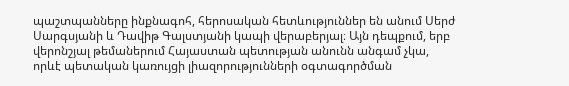պաշտպանները ինքնագոհ, հերոսական հետևություններ են անում Սերժ Սարգսյանի և Դավիթ Գալստյանի կապի վերաբերյալ։ Այն դեպքում, երբ վերոնշյալ թեմաներում Հայաստան պետության անունն անգամ չկա, որևէ պետական կառույցի լիազորությունների օգտագործման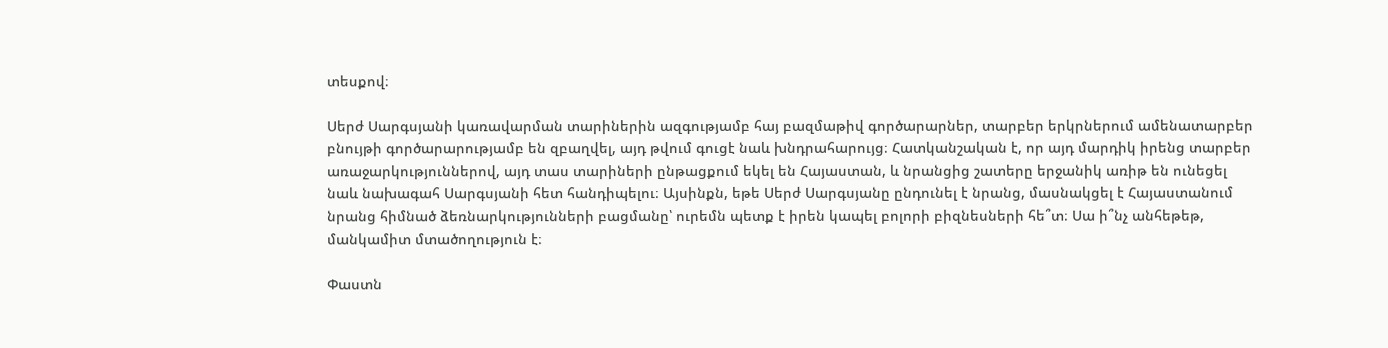տեսքով։

Սերժ Սարգսյանի կառավարման տարիներին ազգությամբ հայ բազմաթիվ գործարարներ, տարբեր երկրներում ամենատարբեր բնույթի գործարարությամբ են զբաղվել, այդ թվում գուցէ նաև խնդրահարույց։ Հատկանշական է, որ այդ մարդիկ իրենց տարբեր առաջարկություններով, այդ տաս տարիների ընթացքում եկել են Հայաստան, և նրանցից շատերը երջանիկ առիթ են ունեցել նաև նախագահ Սարգսյանի հետ հանդիպելու։ Այսինքն, եթե Սերժ Սարգսյանը ընդունել է նրանց, մասնակցել է Հայաստանում նրանց հիմնած ձեռնարկությունների բացմանը՝ ուրեմն պետք է իրեն կապել բոլորի բիզնեսների հե՞տ։ Սա ի՞նչ անհեթեթ, մանկամիտ մտածողություն է։

Փաստն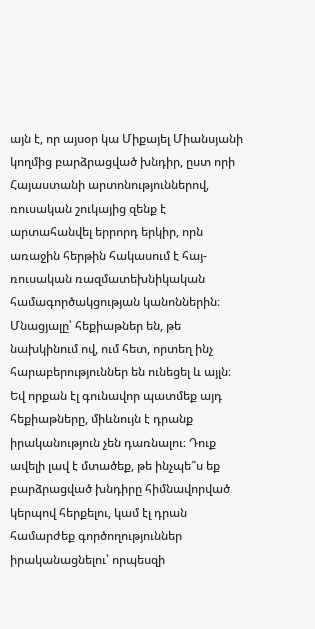այն է, որ այսօր կա Միքայել Միանսյանի կողմից բարձրացված խնդիր, ըստ որի Հայաստանի արտոնություններով, ռուսական շուկայից զենք է արտահանվել երրորդ երկիր, որն առաջին հերթին հակասում է հայ-ռուսական ռազմատեխնիկական համագործակցության կանոններին։ Մնացյալը՝ հեքիաթներ են, թե նախկինում ով, ում հետ, որտեղ ինչ հարաբերություններ են ունեցել և այլն։ Եվ որքան էլ գունավոր պատմեք այդ հեքիաթները, միևնույն է դրանք իրականություն չեն դառնալու։ Դուք ավելի լավ է մտածեք, թե ինչպե՞ս եք բարձրացված խնդիրը հիմնավորված կերպով հերքելու, կամ էլ դրան համարժեք գործողություններ իրականացնելու՝ որպեսզի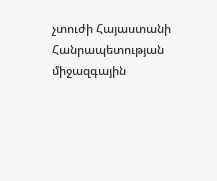չտուժի Հայաստանի Հանրապետության միջազգային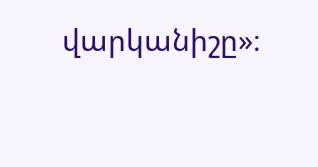վարկանիշը»։